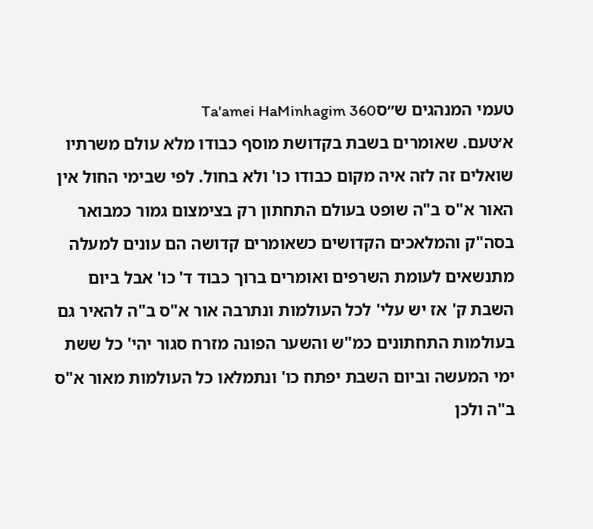טעמי המנהגים ש״סTa'amei HaMinhagim 360
א׳טעם. שאומרים בשבת בקדושת מוסף כבודו מלא עולם משרתיו שואלים זה לזה איה מקום כבודו כו' ולא בחול. לפי שבימי החול אין האור א"ס ב"ה שופט בעולם התחתון רק בצימצום גמור כמבואר בסה"ק והמלאכים הקדושים כשאומרים קדושה הם עונים למעלה מתנשאים לעומת השרפים ואומרים ברוך כבוד ד' כו' אבל ביום השבת ק' אז יש עלי' לכל העולמות ונתרבה אור א"ס ב"ה להאיר גם בעולמות התחתונים כמ"ש והשער הפונה מזרח סגור יהי' כל ששת ימי המעשה וביום השבת יפתח כו' ונתמלאו כל העולמות מאור א"ס ב"ה ולכן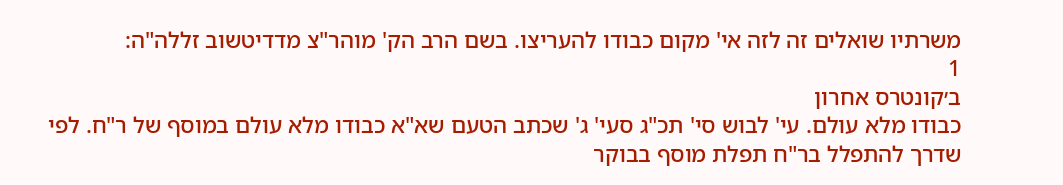משרתיו שואלים זה לזה אי' מקום כבודו להעריצו. בשם הרב הק' מוהר"צ מדדיטשוב זללה"ה:
1
ב׳קונטרס אחרון
כבודו מלא עולם. עי' לבוש סי' תכ"ג סעי' ג' שכתב הטעם שא"א כבודו מלא עולם במוסף של ר"ח. לפי שדרך להתפלל בר"ח תפלת מוסף בבוקר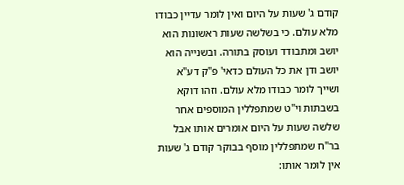קודם ג' שעות על היום ואין לומר עדיין כבודו מלא עולם. כי בשלשה שעות ראשונות הוא יושב ומתבודד ועוסק בתורה. ובשנייה הוא יושב ודן את כל העולם כדאי' פ"ק דע"א ושייך לומר כבודו מלא עולם. וזהו דוקא בשבתות וי"ט שמתפללין המוספים אחר שלשה שעות על היום אומרים אותו אבל בר"ח שמתפללין מוסף בבוקר קודם ג' שעות אין לומר אותו: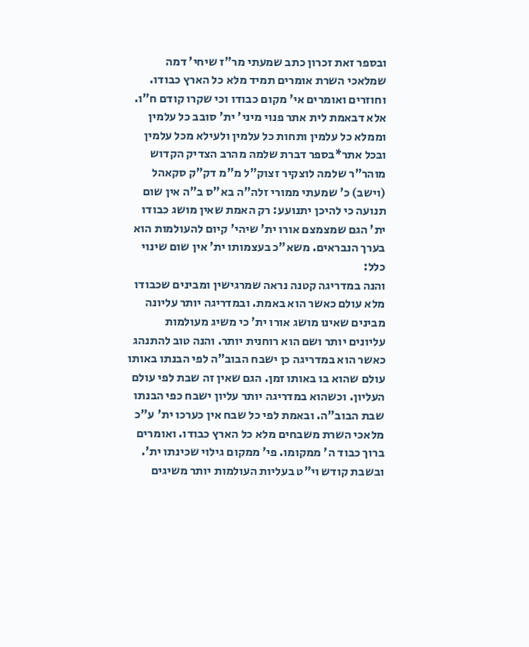ובספר זאת זכרון כתב שמעתי מר"ז שיחי' דמה שמלאכי השרת אומרים תמיד מלא כל הארץ כבודו. וחוזרים ואומרים אי' מקום כבודו וכי שקרו קודם ח"ו. אלא דבאמת לית אתר פנוי מיני' ית' סובב כל עלמין וממלא כל עלמין ותחות כל עלמין ולעילא מכל עלמין ובכל אתר*בספר דברת שלמה מהרב הצדיק הקדוש מוהר"ר שלמה לוצקיר זצוק"ל מ"מ דק"ק סקאהל (וישב) כ' שמעתי ממורי זלה"ה בא"ס ב"ה אין שום תנועה כי להיכן יתנועע: רק האמת שאין מושג כבודו ית' הגם שמצמצם אורו ית' שיהי' קיום להעולמות הוא בערך הנבראים. משא"כ בעצמותו ית' אין שום שינוי כלל:
והנה במדריגה קטנה נראה שמרגישין ומבינים שכבודו מלא עולם כאשר הוא באמת. ובמדריגה יותר עליונה מבינים שאינו מושג אורו ית' כי משיג מעולמות עליונים יותר ושם הוא רוחנית יותר. והנה טוב להתנהג כאשר הוא במדריגה כן ישבח הבוב"ה לפי הבנתו באותו עולם שהוא בו באותו זמן. הגם שאין זה שבת לפי עולם העליון. וכשהוא במדריגה יותר עליון ישבח כפי הבנתו שבת הבוב"ה. ובאמת לפי כל שבח אין כערכו ית' ע"כ מלאכי השרת משבחים מלא כל הארץ כבודו. ואומרים ברוך כבוד ה' ממקומו. פי' ממקום גילוי שכינתו ית'. ובשבת קודש וי"ט בעליות העולמות יותר משיגים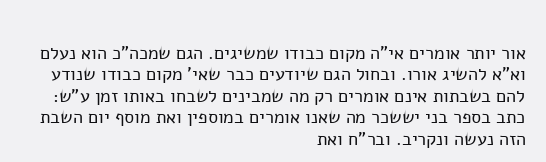אור יותר אומרים אי"ה מקום כבודו שמשיגים. הגם שמכה"כ הוא נעלם וא"א להשיג אורו. ובחול הגם שיודעים כבר שאי' מקום כבודו שנודע להם בשבתות אינם אומרים רק מה שמבינים לשבחו באותו זמן ע"ש:
כתב בספר בני יששכר מה שאנו אומרים במוספין ואת מוסף יום השבת הזה נעשה ונקריב. ובר"ח ואת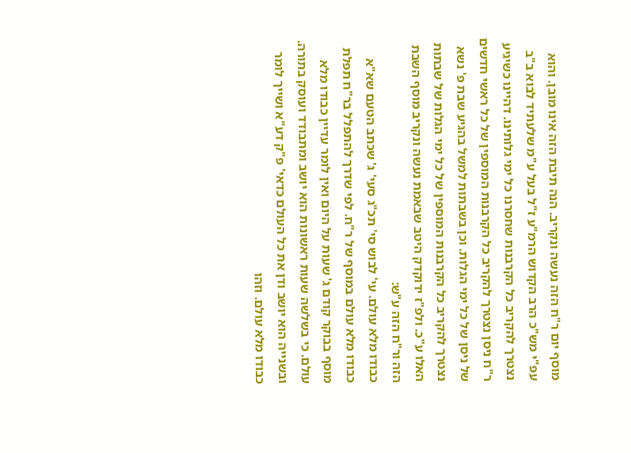מוסף יום ר"ח הזה נעשה ונקריב. הנה תיבת הזה אינו מובן. והוא עפ"י מש"כ הרב הקדוש הרמ"ע ז"ל בעל ע"מ שלעתיד לבוא ב"ב נצטרך להקריב כל הקרבנות שחסרנו כל ימי גלותינו. דהיינו כשיגיע ר"ח ניסן נצטרך להקריב כל הקרבנות המוספין של כל ראשי חדשים של ניסן של כל ימי הגלות. וכן בשבתות למשל בהגיע שבת פ' נשא נצטרך להקריב כל הקרבנות המוספין של כל ימי הגלות של שבתות האלו ע"כ. ולפ"ז ידוקדק היטב שבאמת נעשה ונקריב מוסף השבת הזה ור"ח הזה ע"ש:
כבודו מלא עולם. עי' לבוש סי' תכ"ג סעי' ג' שכתב הטעם שא"א כבודו מלא עולם במוסף של ר"ח. לפי שדרך להתפלל בר"ח תפלת מוסף בבוקר קודם ג' שעות על היום ואין לומר עדיין כבודו מלא עולם. כי בשלשה שעות ראשונות הוא יושב ומתבודד ועוסק בתורה. ובשנייה הוא יושב ודן את כל העולם כדאי' פ"ק דע"א ושייך לומר כבודו מלא עולם. וזהו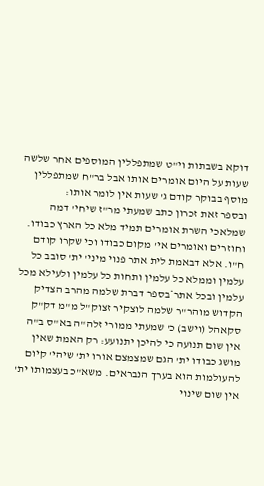דוקא בשבתות וי"ט שמתפללין המוספים אחר שלשה שעות על היום אומרים אותו אבל בר"ח שמתפללין מוסף בבוקר קודם ג' שעות אין לומר אותו:
ובספר זאת זכרון כתב שמעתי מר"ז שיחי' דמה שמלאכי השרת אומרים תמיד מלא כל הארץ כבודו. וחוזרים ואומרים אי' מקום כבודו וכי שקרו קודם ח"ו. אלא דבאמת לית אתר פנוי מיני' ית' סובב כל עלמין וממלא כל עלמין ותחות כל עלמין ולעילא מכל עלמין ובכל אתר*בספר דברת שלמה מהרב הצדיק הקדוש מוהר"ר שלמה לוצקיר זצוק"ל מ"מ דק"ק סקאהל (וישב) כ' שמעתי ממורי זלה"ה בא"ס ב"ה אין שום תנועה כי להיכן יתנועע: רק האמת שאין מושג כבודו ית' הגם שמצמצם אורו ית' שיהי' קיום להעולמות הוא בערך הנבראים. משא"כ בעצמותו ית' אין שום שינוי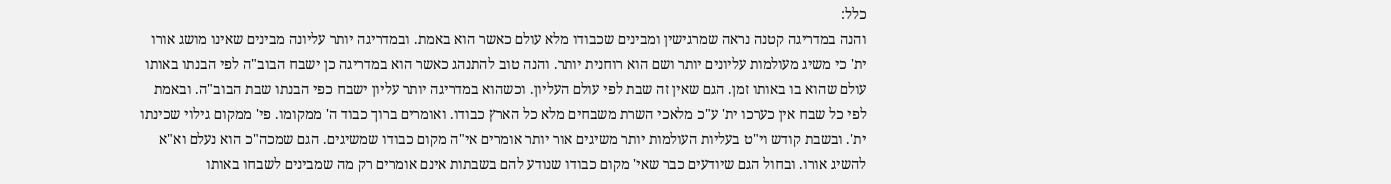כלל:
והנה במדריגה קטנה נראה שמרגישין ומבינים שכבודו מלא עולם כאשר הוא באמת. ובמדריגה יותר עליונה מבינים שאינו מושג אורו ית' כי משיג מעולמות עליונים יותר ושם הוא רוחנית יותר. והנה טוב להתנהג כאשר הוא במדריגה כן ישבח הבוב"ה לפי הבנתו באותו עולם שהוא בו באותו זמן. הגם שאין זה שבת לפי עולם העליון. וכשהוא במדריגה יותר עליון ישבח כפי הבנתו שבת הבוב"ה. ובאמת לפי כל שבח אין כערכו ית' ע"כ מלאכי השרת משבחים מלא כל הארץ כבודו. ואומרים ברוך כבוד ה' ממקומו. פי' ממקום גילוי שכינתו ית'. ובשבת קודש וי"ט בעליות העולמות יותר משיגים אור יותר אומרים אי"ה מקום כבודו שמשיגים. הגם שמכה"כ הוא נעלם וא"א להשיג אורו. ובחול הגם שיודעים כבר שאי' מקום כבודו שנודע להם בשבתות אינם אומרים רק מה שמבינים לשבחו באותו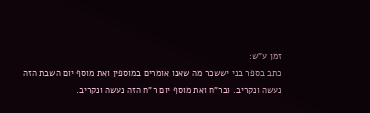זמן ע"ש:
כתב בספר בני יששכר מה שאנו אומרים במוספין ואת מוסף יום השבת הזה נעשה ונקריב. ובר"ח ואת מוסף יום ר"ח הזה נעשה ונקריב.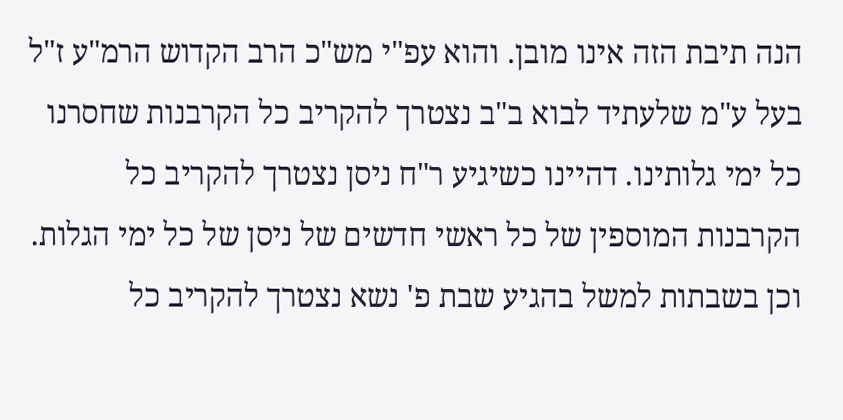הנה תיבת הזה אינו מובן. והוא עפ"י מש"כ הרב הקדוש הרמ"ע ז"ל בעל ע"מ שלעתיד לבוא ב"ב נצטרך להקריב כל הקרבנות שחסרנו כל ימי גלותינו. דהיינו כשיגיע ר"ח ניסן נצטרך להקריב כל הקרבנות המוספין של כל ראשי חדשים של ניסן של כל ימי הגלות. וכן בשבתות למשל בהגיע שבת פ' נשא נצטרך להקריב כל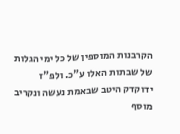הקרבנות המוספין של כל ימי הגלות של שבתות האלו ע"כ. ולפ"ז ידוקדק היטב שבאמת נעשה ונקריב מוסף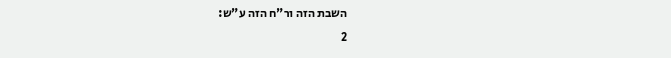השבת הזה ור"ח הזה ע"ש:
2